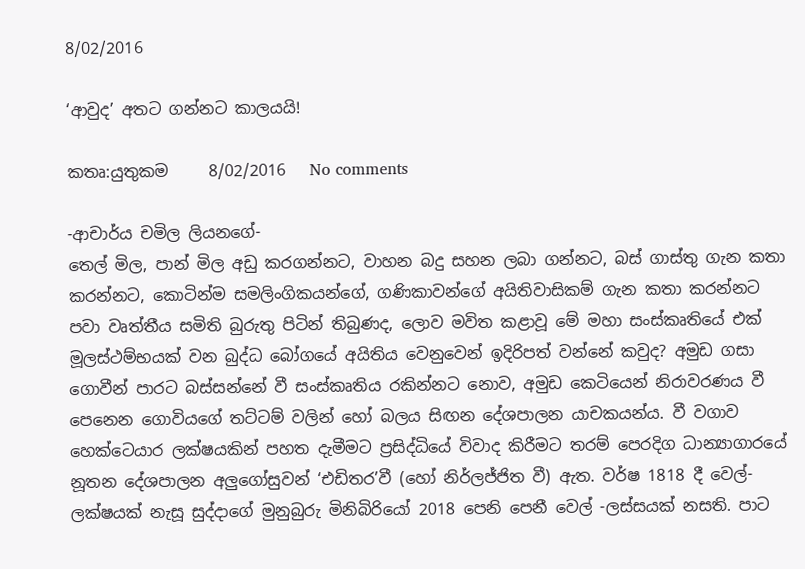8/02/2016

‘ආවුද’ අතට ගන්නට කාලයයි!

කතෘ:යුතුකම     8/02/2016   No comments

-ආචාර්ය චමිල ලියනගේ-
තෙල් මිල, පාන් මිල අඩු කරගන්නට, වාහන බදු සහන ලබා ගන්නට, බස් ගාස්තු ගැන කතා කරන්නට, කොටින්ම සමලිංගිකයන්ගේ, ගණිකාවන්ගේ අයිතිවාසිකම් ගැන කතා කරන්නට පවා වෘත්තීය සමිති බුරුතු පිටින් තිබුණද, ලොව මවිත කළාවූ මේ මහා සංස්කෘතියේ එක් මූලස්ථම්භයක් වන බුද්ධ බෝගයේ අයිතිය වෙනුවෙන් ඉදිරිපත් වන්නේ කවුද? අමුඩ ගසා ගොවීන් පාරට බස්සන්නේ වී සංස්කෘතිය රකින්නට නොව, අමුඩ කෙටියෙන් නිරාවරණය වී පෙනෙන ගොවියගේ තට්ටම් වලින් හෝ බලය සිඟන දේශපාලන යාචකයන්ය. වී වගාව හෙක්ටෙයාර ලක්ෂයකින් පහත දැමීමට ප්‍රසිද්ධියේ විවාද කිරීමට තරම් පෙරදිග ධාන්‍යාගාරයේ නූතන දේශපාලන අලුගෝසුවන් ‘එඩිතර’වී (හෝ නිර්ලජ්ජිත වී) ඇත. වර්ෂ 1818 දී වෙල්-ලක්ෂයක් නැසූ සුද්දාගේ මුනුබුරු මිනිබිරියෝ 2018 පෙනි පෙනී වෙල් -ලස්සයක් නසති. පාට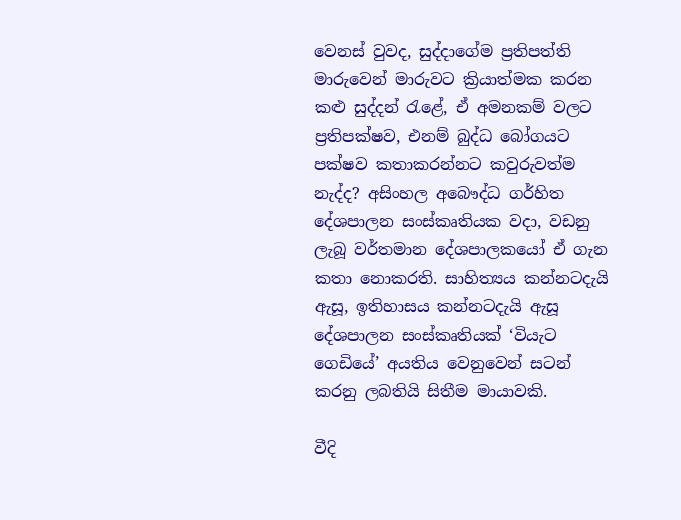වෙනස් වුවද, සුද්දාගේම ප්‍රතිපත්ති මාරුවෙන් මාරුවට ක්‍රියාත්මක කරන කළු සුද්දන් රැළේ, ඒ අමනකම් වලට ප්‍රතිපක්ෂව, එනම් බුද්ධ බෝගයට පක්ෂව කතාකරන්නට කවුරුවත්ම නැද්ද? අසිංහල අබෞද්ධ ගර්හිත දේශපාලන සංස්කෘතියක වදා, වඩනු ලැබූ වර්තමාන දේශපාලකයෝ ඒ ගැන කතා නොකරති. සාහිත්‍යය කන්නටදැයි ඇසූ, ඉතිහාසය කන්නටදැයි ඇසූ දේශපාලන සංස්කෘතියක් ‘වියැට ගෙඩියේ’ අයතිය වෙනුවෙන් සටන් කරනු ලබතියි සිතීම මායාවකි.

වීදි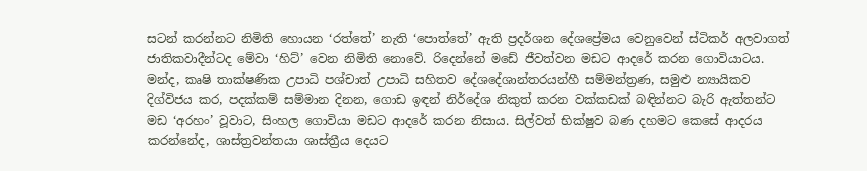සටන් කරන්නට නිමිති හොයන ‘රත්තේ’ නැති ‘පොත්තේ’ ඇති ප්‍රදර්ශන දේශප්‍රේමය වෙනුවෙන් ස්ටිකර් අලවාගත් ජාතිකවාදීන්ටද මේවා ‘හිට්’ වෙන නිමිති නොවේ. රිදෙන්නේ මඩේ ජීවත්වන මඩට ආදරේ කරන ගොවියාටය. මන්ද, කෘෂි තාක්ෂණික උපාධි පශ්චාත් උපාධි සහිතව දේශදේශාන්තරයන්හී සම්මන්ත්‍රණ, සමුළු න්‍යායිකව දිග්විජය කර, පදක්කම් සම්මාන දිනන, ගොඩ ඉඳන් නිර්දේශ නිකුත් කරන වක්කඩක් බඳින්නට බැරි ඇත්තන්ට මඩ ‘අරහං’ වූවාට, සිංහල ගොවියා මඩට ආදරේ කරන නිසාය. සිල්වත් භික්ෂුව බණ දහමට කෙසේ ආදරය කරන්නේද, ශාස්ත්‍රවන්තයා ශාස්ත්‍රීය දෙයට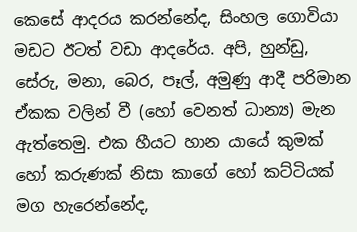කෙසේ ආදරය කරන්නේද, සිංහල ගොවියා මඩට ඊටත් වඩා ආදරේය. අපි, හුන්ඩු, සේරු, මනා, බෙර, පෑල්, අමුණු ආදී පරිමාන ඒකක වලින් වී (හෝ වෙනත් ධාන්‍ය) මැන ඇත්තෙමු. එක හීයට හාන යායේ කුමක් හෝ කරුණක් නිසා කාගේ හෝ කට්ටියක් මග හැරෙන්නේද,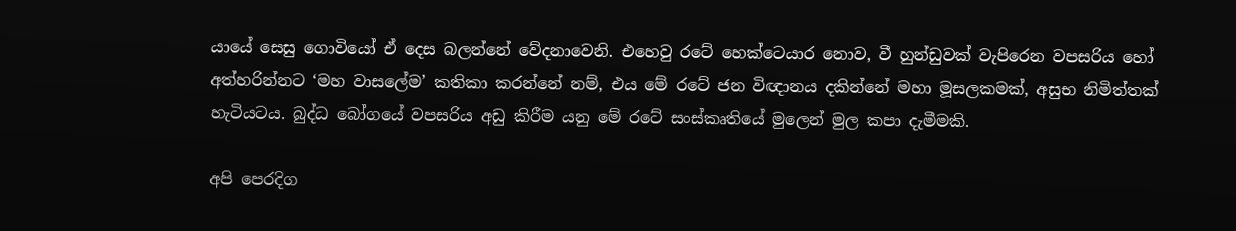යායේ සෙසු ගොවියෝ ඒ දෙස බලන්නේ වේදනාවෙනි. එහෙවු රටේ හෙක්ටෙයාර නොව, වී හුන්ඩුවක් වැපිරෙන වපසරිය හෝ අත්හරින්නට ‘මහ වාසලේම’ කතිකා කරන්නේ නම්, එය මේ රටේ ජන විඥානය දකින්නේ මහා මූසලකමක්, අසුභ නිමිත්තක් හැටියටය. බුද්ධ බෝගයේ වපසරිය අඩු කිරීම යනු මේ රටේ සංස්කෘතියේ මුලෙන් මුල කපා දැමීමකි.

අපි පෙරදිග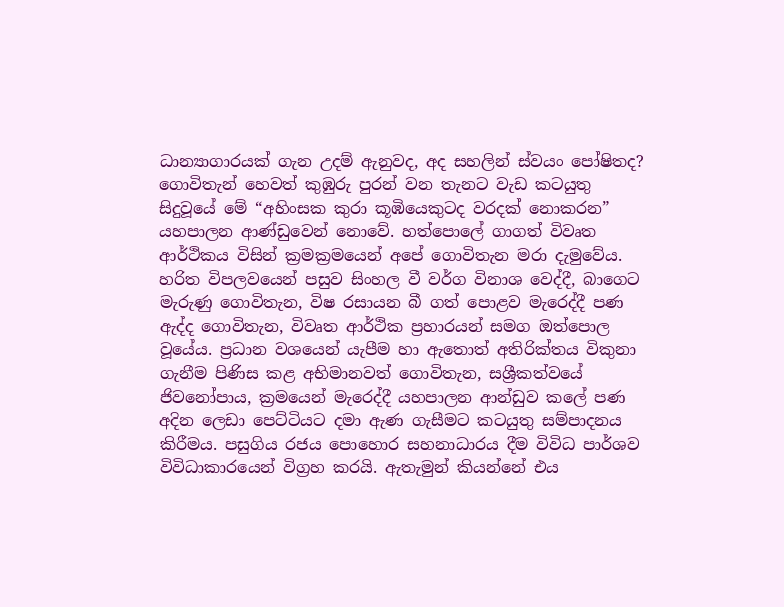ධාන්‍යාගාරයක් ගැන උදම් ඇනුවද, අද සහලින් ස්වයං පෝෂිතද? ගොවිතැන් හෙවත් කුඹුරු පුරන් වන තැනට වැඩ කටයුතු සිදුවූයේ මේ “අහිංසක කුරා කූඹියෙකුටද වරදක් නොකරන” යහපාලන ආණ්ඩුවෙන් නොවේ. හත්පොලේ ගාගත් විවෘත ආර්ථිකය විසින් ක්‍රමක්‍රමයෙන් අපේ ගොවිතැන මරා දැමුවේය. හරිත විපලවයෙන් පසුව සිංහල වී වර්ග විනාශ වෙද්දී, බාගෙට මැරුණු ගොවිතැන, විෂ රසායන බී ගත් පොළව මැරෙද්දී පණ ඇද්ද ගොවිතැන, විවෘත ආර්ථික ප්‍රහාරයන් සමග ඔත්පොල වූයේය. ප්‍රධාන වශයෙන් යැපීම හා ඇතොත් අතිරික්තය විකුනා ගැනීම පිණිස කළ අභිමානවත් ගොවිතැන, සශ්‍රීකත්වයේ ජිවනෝපාය, ක්‍රමයෙන් මැරෙද්දී යහපාලන ආන්ඩුව කලේ පණ අදින ලෙඩා පෙට්ටියට දමා ඇණ ගැසීමට කටයුතු සම්පාදනය කිරීමය. පසුගිය රජය පොහොර සහනාධාරය දීම විවිධ පාර්ශව විවිධාකාරයෙන් විග්‍රහ කරයි. ඇතැමුන් කියන්නේ එය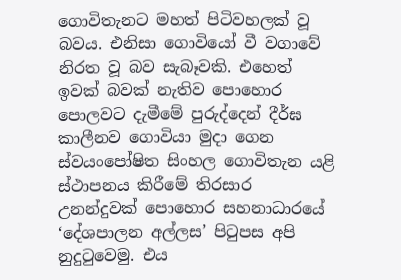ගොවිතැනට මහත් පිටිවහලක් වූ බවය. එනිසා ගොවියෝ වී වගාවේ නිරත වූ බව සැබෑවකි. එහෙත් ඉවක් බවක් නැතිව පොහොර පොලවට දැමීමේ පුරුද්දෙන් දීර්ඝ කාලීනව ගොවියා මුදා ගෙන ස්වයංපෝෂිත සිංහල ගොවිතැන යළි ස්ථාපනය කිරීමේ තිරසාර උනන්දුවක් පොහොර සහනාධාරයේ ‘දේශපාලන අල්ලස’ පිටුපස අපි නුදුටුවෙමු. එය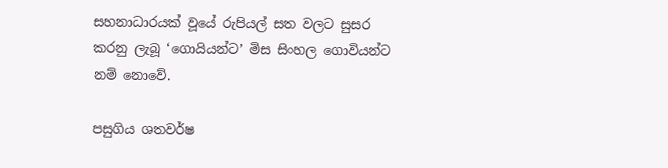සහනාධාරයක් වූයේ රුපියල් සත වලට සුසර කරනු ලැබූ ‘ගොයියන්ට’ මිස සිංහල ගොවියන්ට නම් නොවේ.

පසුගිය ශතවර්ෂ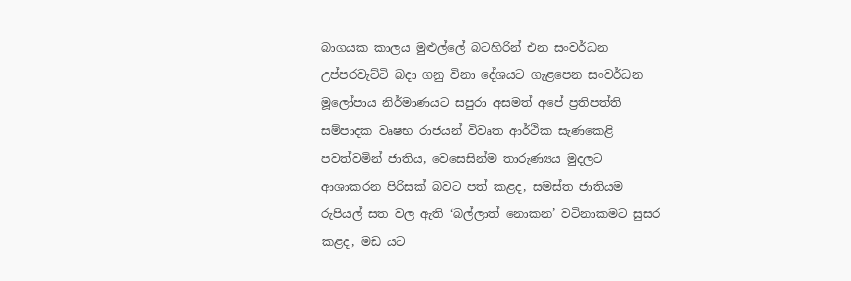බාගයක කාලය මුළුල්ලේ බටහිරින් එන සංවර්ධන උප්පරවැට්ටි බදා ගනු විනා දේශයට ගැළපෙන සංවර්ධන මූලෝපාය නිර්මාණයට සපුරා අසමත් අපේ ප්‍රතිපත්ති සම්පාදක වෘෂභ රාජයන් විවෘත ආර්ථික සැණකෙළි පවත්වමින් ජාතිය, වෙසෙසින්ම තාරුණ්‍යය මුදලට ආශාකරන පිරිසක් බවට පත් කළද, සමස්ත ජාතියම රුපියල් සත වල ඇති ‘බල්ලාත් නොකන’ වටිනාකමට සුසර කළද, මඩ යට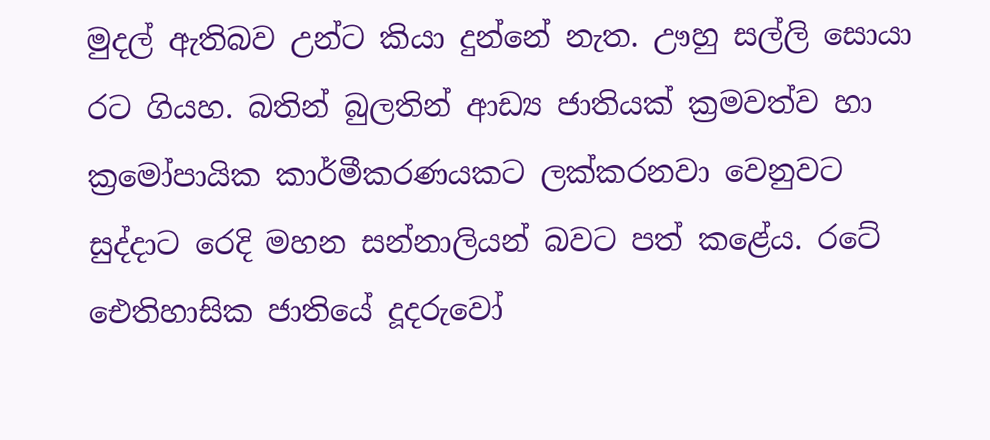මුදල් ඇතිබව උන්ට කියා දුන්නේ නැත. ඌහු සල්ලි සොයා රට ගියහ. බතින් බුලතින් ආඩ්‍ය ජාතියක් ක්‍රමවත්ව හා ක්‍රමෝපායික කාර්මීකරණයකට ලක්කරනවා වෙනුවට සුද්දාට රෙදි මහන සන්නාලියන් බවට පත් කළේය. රටේ ඓතිහාසික ජාතියේ දූදරුවෝ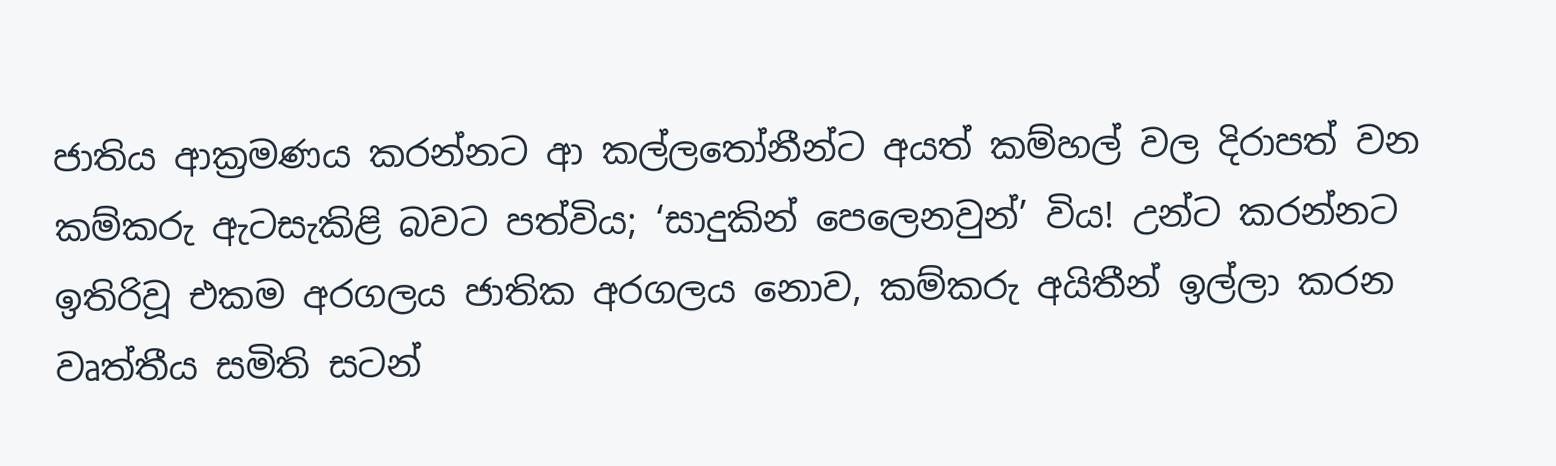ජාතිය ආක්‍රමණය කරන්නට ආ කල්ලතෝනීන්ට අයත් කම්හල් වල දිරාපත් වන කම්කරු ඇටසැකිළි බවට පත්විය; ‘සාදුකින් පෙලෙනවුන්’ විය! උන්ට කරන්නට ඉතිරිවූ එකම අරගලය ජාතික අරගලය නොව, කම්කරු අයිතීන් ඉල්ලා කරන වෘත්තීය සමිති සටන්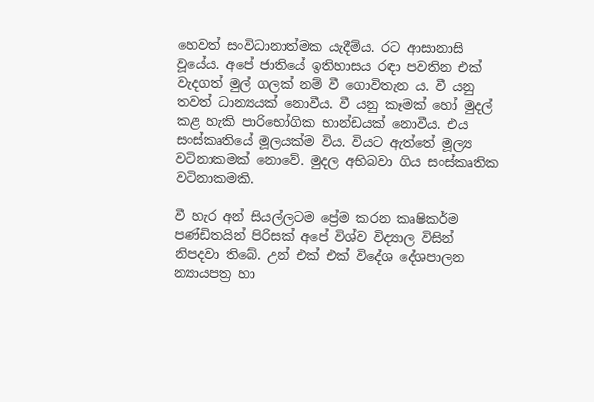හෙවත් සංවිධානාත්මක යැදීම්ය. රට ආසානාසි වූයේය. අපේ ජාතියේ ඉතිහාසය රඳා පවතින එක් වැදගත් මුල් ගලක් නම් වී ගොවිතැන ය. වී යනු තවත් ධාන්‍යයක් නොවීය. වී යනු කෑමක් හෝ මුදල් කළ හැකි පාරිභෝගික භාන්ඩයක් නොවීය. එය සංස්කෘතියේ මූලයක්ම විය. වියට ඇත්තේ මූල්‍ය වටිනාකමක් නොවේ. මුදල අභිබවා ගිය සංස්කෘතික වටිනාකමකි.

වී හැර අන් සියල්ලටම ප්‍රේම කරන කෘෂිකර්ම පණ්ඩිතයින් පිරිසක් අපේ විශ්ව විද්‍යාල විසින් නිපදවා තිබේ. උන් එක් එක් විදේශ දේශපාලන න්‍යායපත්‍ර හා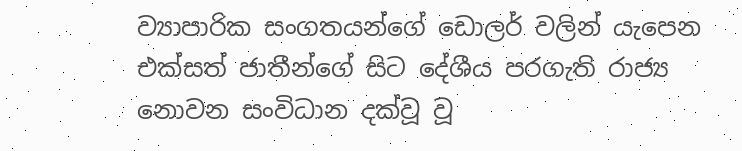ව්‍යාපාරික සංගතයන්ගේ ඩොලර් වලින් යැපෙන එක්සත් ජාතීන්ගේ සිට දේශීය පරගැති රාජ්‍ය නොවන සංවිධාන දක්වූ වූ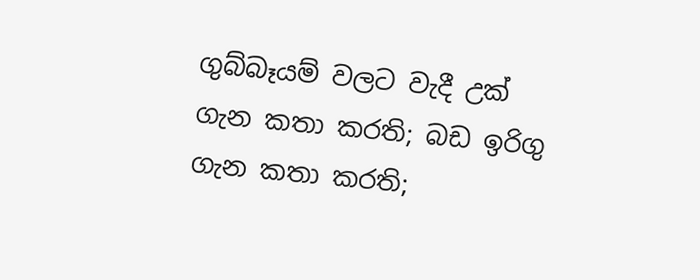ගුබ්බෑයම් වලට වැදී උක් ගැන කතා කරති; බඩ ඉරිගු ගැන කතා කරති;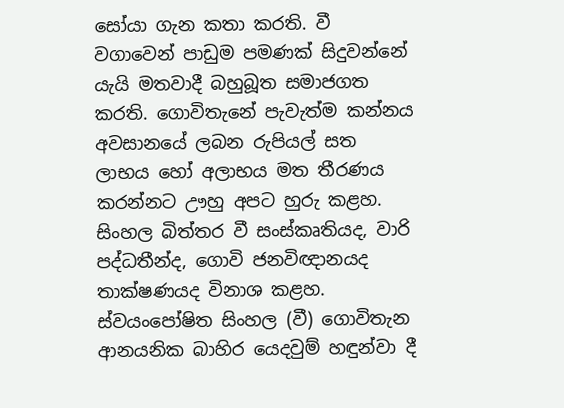සෝයා ගැන කතා කරති. වී වගාවෙන් පාඩුම පමණක් සිදුවන්නේ යැයි මතවාදී බහුබූත සමාජගත කරති. ගොවිතැනේ පැවැත්ම කන්නය අවසානයේ ලබන රුපියල් සත ලාභය හෝ අලාභය මත තීරණය කරන්නට ඌහු අපට හුරු කළහ. සිංහල බිත්තර වී සංස්කෘතියද, වාරි පද්ධතීන්ද, ගොවි ජනවිඥානයද තාක්ෂණයද විනාශ කළහ. ස්වයංපෝෂිත සිංහල (වී) ගොවිතැන ආනයනික බාහිර යෙදවුම් හඳුන්වා දී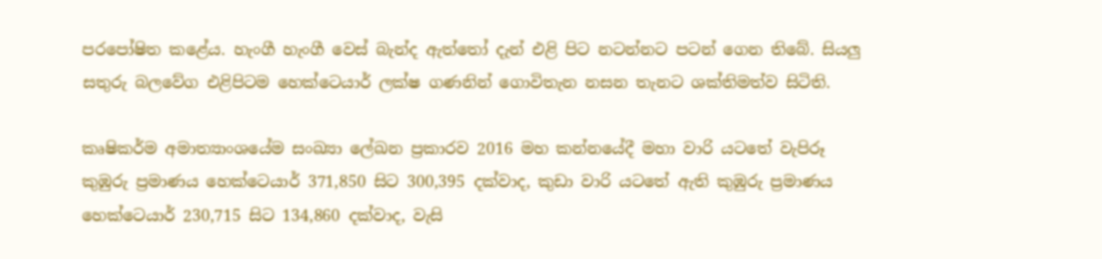පරපෝෂිත කළේය. හැංගී හැංගී වෙස් බැන්ද ඇත්තෝ දැන් එළි පිට නටන්නට පටන් ගෙන තිබේ. සියලු සතුරු බලවේග එළිපිටම හෙක්ටෙයාර් ලක්ෂ ගණනින් ගොවිතැන නසන තැනට ශක්තිමත්ව සිටිති.

කෘෂිකර්ම අමාත්‍යාංශයේම සංඛ්‍යා ලේඛන ප්‍රකාරව 2016 මහ කන්නයේදී මහා වාරි යටතේ වැපිරූ කුඹුරු ප්‍රමාණය හෙක්ටෙයාර් 371,850 සිට 300,395 දක්වාද, කුඩා වාරි යටතේ ඇති කුඹුරු ප්‍රමාණය හෙක්ටෙයාර් 230,715 සිට 134,860 දක්වාද, වැසි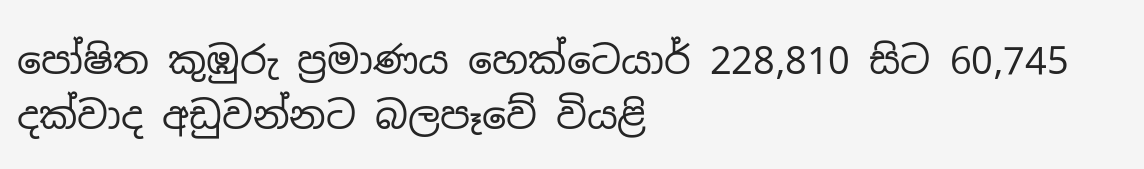පෝෂිත කුඹුරු ප්‍රමාණය හෙක්ටෙයාර් 228,810 සිට 60,745 දක්වාද අඩුවන්නට බලපෑවේ වියළි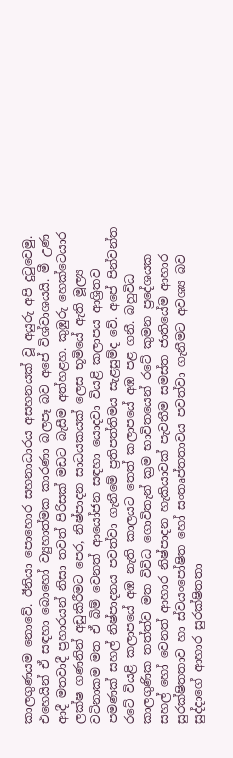කාලගුණයම නොවේ. ඊනියා පොහොර සහනාධාරය අසහනයක් වූ අයුරු අපි දුටුවෙමු. එහෙයින් ඒ සඳහා බොහෝ ව්‍යුහාත්මක කාරණා බලපෑ බව අපේ විශ්වාශයයි. මී උණ ආදී මතවාදී ප්‍රහාරයන් නිසා තවත් පිරිසක් මඩට බැසීම අත්හළහ. කුඹුරු හෙක්ටෙයාර ලක්ෂ ගණනින් අඩුකිරීමට පෙර, නිෂ්පාදන සාධයකයක් ලෙස භූමියේ ඇති මූල්‍ය වටිනාකම මත ඒ බිම් වෙනත් ආයෝජන සඳහා යොදවා වියළි කලාපය ආශ්‍රිතව පමණක් සහල් නිෂ්පාදනය පවත්වා ගැනීමේ ප්‍රතිපත්තිමය සැළසුම්ද වේ. අපේ පින්වන්ත රටේ වියළි කලාපයේ අඹ නැති කාලයට තෙත් කලාපයේ අඹ පළ ගනී. බහුවිධ කාලගුණික තත්ත්ව මත විවිධ ගොවිතැන් ක්‍රම භාවිතයෙන් රටේ කුමන ප්‍රදේශයක සහල් හෝ වෙනත් ආහාර නිෂ්පාදන හැකියාවක් පැවතීම සමස්ත ජාතියේම ආහාර සුරක්ෂිතතාව හා ස්වයංපෝෂිත හෝ සංතෘප්තතාවය පවත්වා ගැනීමට අවශ්‍ය බව සුද්දාගේ ආහාර සුරක්ෂිතතා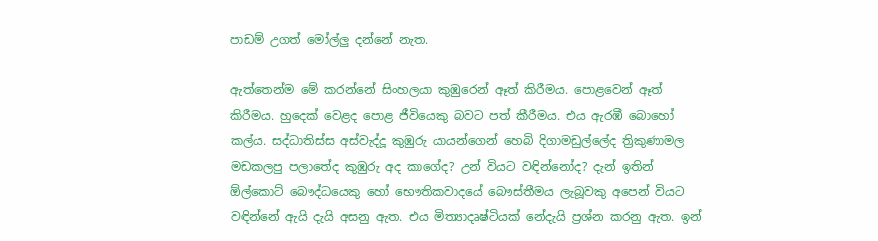පාඩම් උගත් මෝල්ලු දන්නේ නැත.

ඇත්තෙන්ම මේ කරන්නේ සිංහලයා කුඹුරෙන් ඈත් කිරීමය. පොළවෙන් ඈත් කිරීමය. හුදෙක් වෙළද පොළ ජීවියෙකු බවට පත් කීරීමය. එය ඇරඹී බොහෝ කල්ය. සද්ධාතිස්ස අස්වැද්දූ කුඹුරු යායන්ගෙන් හෙබි දිගාමඩුල්ලේද ත්‍රිකුණාමල මඩකලපු පලාතේද කුඹුරු අද කාගේද? උන් වියට වඳින්නෝද? දැන් ඉතින් ඕල්කොට් බෞද්ධයෙකු හෝ භෞතිකවාදයේ බෞස්තීමය ලැබූවකු අපෙන් වියට වඳින්නේ ඇයි දැයි අසනු ඇත. එය මිත්‍යාදෘෂ්ටියක් නේදැයි ප්‍රශ්න කරනු ඇත. ඉන්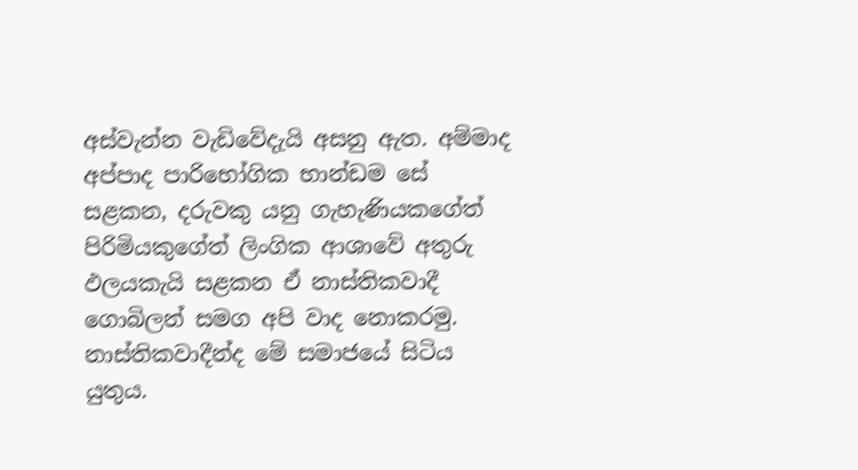අස්වැන්න වැඩිවේදැයි අසනු ඇත. අම්මාද අප්පාද පාරිභෝගික භාන්ඩම සේ සළකන, දරුවකු යනු ගැහැණියකගේත් පිරිමියකුගේත් ලිංගික ආශාවේ අතුරු ඵලයකැයි සළකන ඒ නාස්තිකවාදී ගොබිලන් සමග අපි වාද නොකරමු. නාස්තිකවාදීන්ද මේ සමාජයේ සිටිය යුතුය.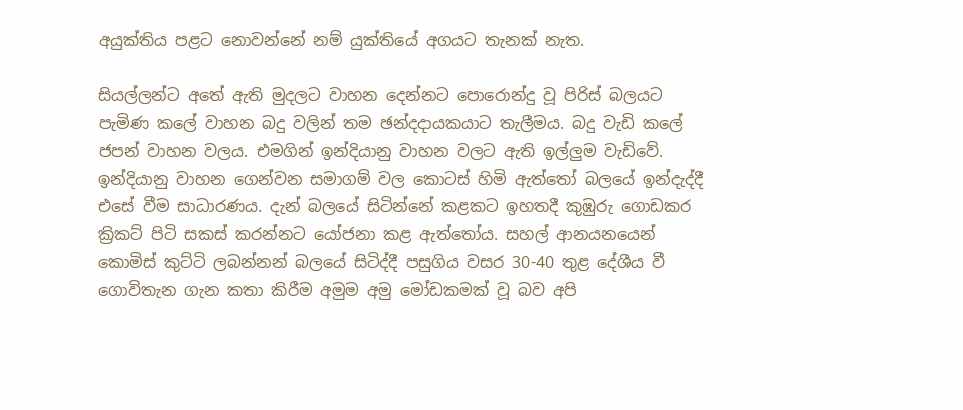අයුක්තිය පළට නොවන්නේ නම් යුක්තියේ අගයට තැනක් නැත.

සියල්ලන්ට අතේ ඇති මුදලට වාහන දෙන්නට පොරොන්දු වූ පිරිස් බලයට පැමිණ කලේ වාහන බදු වලින් තම ඡන්දදායකයාට තැලීමය. බදු වැඩි කලේ ජපන් වාහන වලය. එමගින් ඉන්දියානු වාහන වලට ඇති ඉල්ලුම වැඩිවේ. ඉන්දියානු වාහන ගෙන්වන සමාගම් වල කොටස් හිමි ඇත්තෝ බලයේ ඉන්දැද්දී එසේ වීම සාධාරණය. දැන් බලයේ සිටින්නේ කළකට ඉහතදී කුඹුරු ගොඩකර ක්‍රිකට් පිටි සකස් කරන්නට යෝජනා කළ ඇත්තෝය. සහල් ආනයනයෙන් කොමිස් කුට්ටි ලබන්නන් බලයේ සිටිද්දී පසුගිය වසර 30-40 තුළ දේශීය වී ගොවිතැන ගැන කතා කිරීම අමුම අමු මෝඩකමක් වූ බව අපි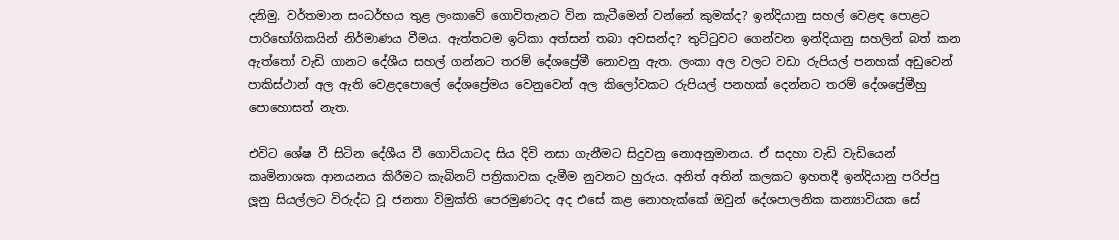දනිමු. වර්තමාන සංධර්භය තුළ ලංකාවේ ගොවිතැනට වින කැටීමෙන් වන්නේ කුමක්ද? ඉන්දියානු සහල් වෙළඳ පොළට පාරිභෝගිකයින් නිර්මාණය වීමය. ඇත්තටම ඉට්කා අත්සන් තබා අවසන්ද? තුට්ටුවට ගෙන්වන ඉන්දියානු සහලින් බත් කන ඇත්තෝ වැඩි ගානට දේශීය සහල් ගන්නට තරම් දේශප්‍රේමී නොවනු ඇත. ලංකා අල වලට වඩා රුපියල් පනහක් අඩුවෙන් පාකිස්ථාන් අල ඇති වෙළදපොලේ දේශප්‍රේමය වෙනුවෙන් අල කිලෝවකට රුපියල් පනහක් දෙන්නට තරම් දේශප්‍රේමීහු පොහොසත් නැත.

එවිට ශේෂ වී සිටින දේශීය වී ගොවියාටද සිය දිවි නසා ගැනීමට සිදුවනු නොඅනුමානය. ඒ සදහා වැඩි වැඩියෙන් කෘමිනාශක ආනයනය කිරීමට කැබිනට් පත්‍රිකාවක දැමීම නුවනට හුරුය. අනිත් අතින් කලකට ඉහතදී ඉන්දියානු පරිප්පු ලූනු සියල්ලට විරුද්ධ වූ ජනතා විමුක්ති පෙරමුණටද අද එසේ කළ නොහැක්කේ ඔවුන් දේශපාලනික කන්‍යාවියක සේ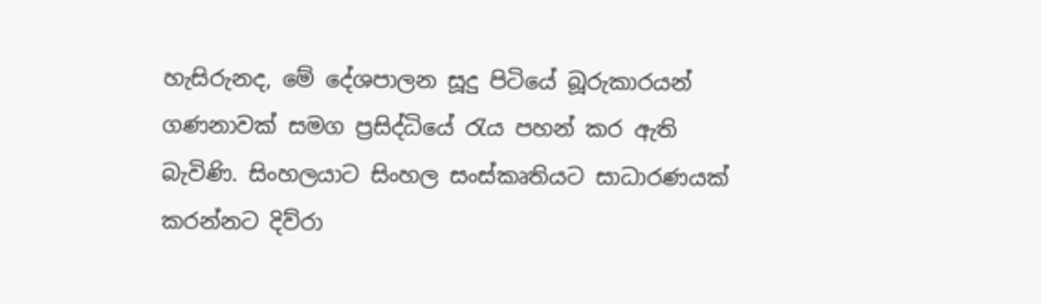හැසිරුනද, මේ දේශපාලන සූදු පිටියේ බූරුකාරයන් ගණනාවක් සමග ප්‍රසිද්ධියේ රැය පහන් කර ඇති බැවිණි. සිංහලයාට සිංහල සංස්කෘතියට සාධාරණයක් කරන්නට දිව්රා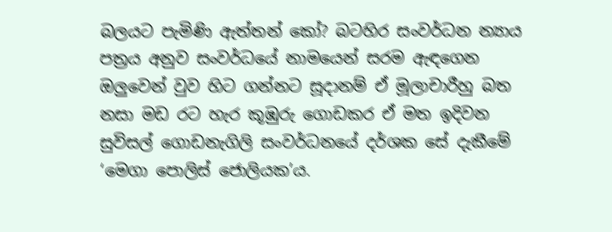බලයට පැමිණි ඇත්තන් කෝ? බටහිර සංවර්ධන න්‍යාය පත්‍රය අනුව සංවර්ධයේ නාමයෙන් සරම ඇඳගෙන ඔලුවෙන් වුව හිට ගන්නට සූදානම් ඒ මූලාචාරීහු බත නසා මඩ රට හැර කූඹුරු ගොඩකර ඒ මත ඉදිවන සුවිසල් ගොඩනැගිලි සංවර්ධනයේ දර්ශක සේ දැකීමේ ‘මෙගා පොලිස් ජොලියක’ය.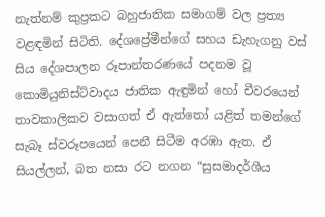නැත්නම් කුප්‍රකට බහුජාතික සමාගම් වල ප්‍රත්‍ය වළඳමින් සිටිති. දේශප්‍රේමීන්ගේ සහය ඩැහැගනු වස් සිය දේශපාලන රූපාන්තරණයේ පදනම වූ කොමියුනිස්ට්වාදය ජාතික ඇඳුමින් හෝ චීවරයෙන් තාවකාලිකව වසාගත් ඒ ඇත්තෝ යළිත් තමන්ගේ සැබෑ ස්වරූපයෙන් පෙනී සිටීම අරඹා ඇත. ඒ සියල්ලන්, බත නසා රට නගන “සුසමාදර්ශීය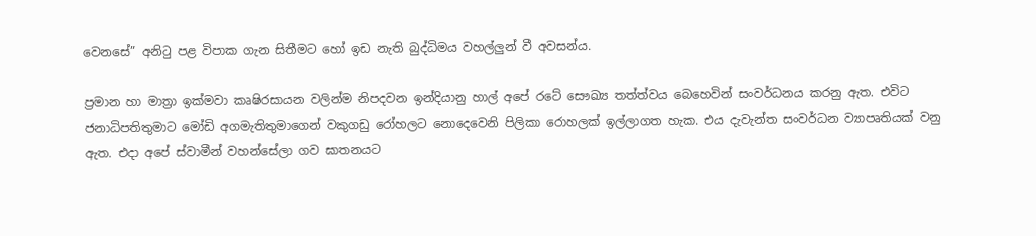වෙනසේ” අනිටු පළ විපාක ගැන සිතීමට හෝ ඉඩ නැති බුද්ධිමය වහල්ලුන් වී අවසන්ය.

ප්‍රමාන හා මාත්‍රා ඉක්මවා කෘෂිරසායන වලින්ම නිපදවන ඉන්දියානු හාල් අපේ රටේ සෞඛ්‍ය තත්ත්වය බෙහෙවින් සංවර්ධනය කරනු ඇත. එවිට ජනාධිපතිතුමාට මෝඩි අගමැතිතුමාගෙන් වකුගඩු රෝහලට නොදෙවෙනි පිලිකා රොහලක් ඉල්ලාගත හැක. එය දැවැන්ත සංවර්ධන ව්‍යාපෘතියක් වනු ඇත. එදා අපේ ස්වාමීන් වහන්සේලා ගව ඝාතනයට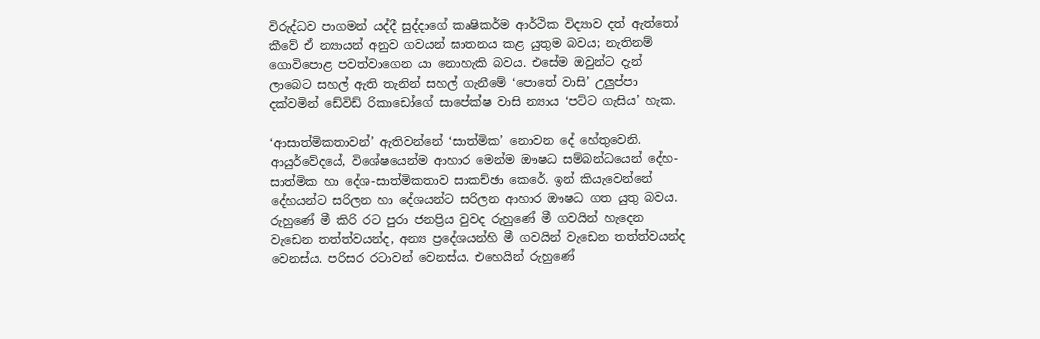විරුද්ධව පාගමන් යද්දී සුද්දාගේ කෘෂිකර්ම ආර්ථික විද්‍යාව දත් ඇත්තෝ කීවේ ඒ න්‍යායන් අනුව ගවයන් ඝාතනය කළ යුතුම බවය; නැතිනම් ගොවිපොළ පවත්වාගෙන යා නොහැකි බවය. එසේම ඔවුන්ට දැන් ලාබෙට සහල් ඇති තැනින් සහල් ගැනීමේ ‘පොතේ වාසි’ උලුප්පා දක්වමින් ඩේවිඩ් රිකාඩෝගේ සාපේක්ෂ වාසි න්‍යාය ‘පට්ට ගැසිය’ හැක.

‘ආසාත්මිකතාවන්’ ඇතිවන්නේ ‘සාත්මික’ නොවන දේ හේතුවෙනි. ආයුර්වේදයේ, විශේෂයෙන්ම ආහාර මෙන්ම ඖෂධ සම්බන්ධයෙන් දේහ-සාත්මික හා දේශ-සාත්මිකතාව සාකච්ඡා කෙරේ. ඉන් කියැවෙන්නේ දේහයන්ට සරිලන හා දේශයන්ට සරිලන ආහාර ඖෂධ ගත යුතු බවය. රුහුණේ මී කිරි රට පුරා ජනප්‍රිය වුවද රුහුණේ මී ගවයින් හැදෙන වැඩෙන තත්ත්වයන්ද, අන්‍ය ප්‍රදේශයන්හි මී ගවයින් වැඩෙන තත්ත්වයන්ද වෙනස්ය. පරිසර රටාවන් වෙනස්ය. එහෙයින් රුහුණේ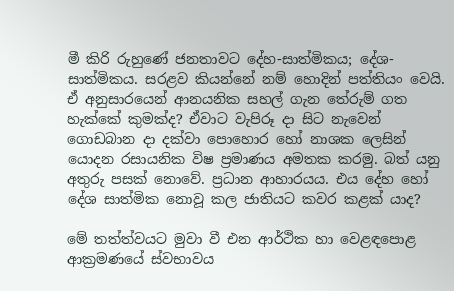මී කිරි රුහුණේ ජනතාවට දේහ-සාත්මිකය; දේශ-සාත්මිකය. සරළව කියන්නේ නම් හොදින් පත්තියං වෙයි. ඒ අනුසාරයෙන් ආනයනික සහල් ගැන තේරුම් ගත හැක්කේ කුමක්ද? ඒවාට වැපිරූ දා සිට නැවෙන් ගොඩබාන දා දක්වා පොහොර හෝ නාශක ලෙසින් යොදන රසායනික විෂ ප්‍රමාණය අමතක කරමු. බත් යනු අතුරු පසක් නොවේ. ප්‍රධාන ආහාරයය. එය දේහ හෝ දේශ සාත්මික නොවූ කල ජාතියට කවර කළක් යාද?

මේ තත්ත්වයට මුවා වී එන ආර්ථික හා වෙළඳපොළ ආක්‍රමණයේ ස්වභාවය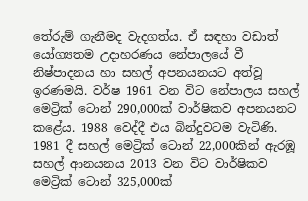තේරුම් ගැනීමද වැදගත්ය. ඒ සඳහා වඩාත් යෝග්‍යතම උදාහරණය නේපාලයේ වී නිෂ්පාදනය හා සහල් අපනයනයට අත්වූ ඉරණමයි. වර්ෂ 1961 වන විට නේපාලය සහල් මෙට්‍රික් ටොන් 290,000ක් වාර්ෂිකව අපනයනට කළේය. 1988 වෙද්දී එය බින්දුවටම වැටිණි. 1981 දී සහල් මෙට්‍රික් ටොන් 22,000කින් ඇරඹූ සහල් ආනයනය 2013 වන විට වාර්ෂිකව මෙට්‍රික් ටොන් 325,000ක්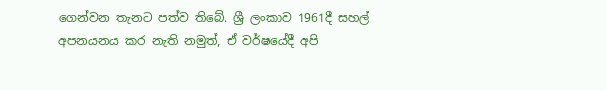ගෙන්වන තැනට පත්ව තිබේ. ශ්‍රී ලංකාව 1961දී සහල් අපනයනය කර නැති නමුත්, ඒ වර්ෂයේදී අපි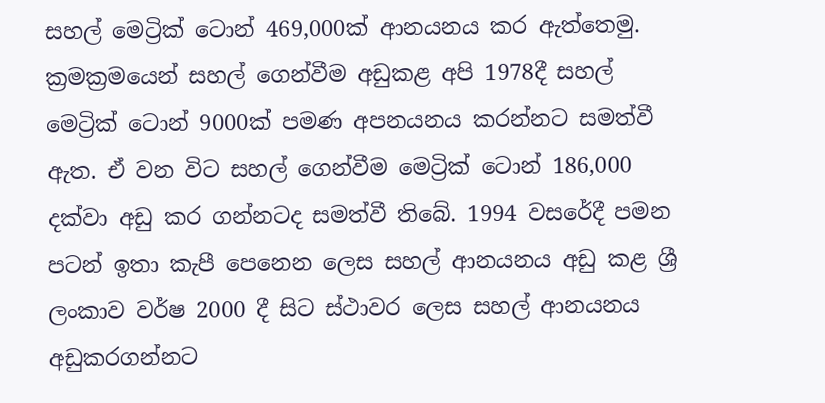සහල් මෙට්‍රික් ටොන් 469,000ක් ආනයනය කර ඇත්තෙමු. ක්‍රමක්‍රමයෙන් සහල් ගෙන්වීම අඩුකළ අපි 1978දී සහල් මෙට්‍රික් ටොන් 9000ක් පමණ අපනයනය කරන්නට සමත්වී ඇත. ඒ වන විට සහල් ගෙන්වීම මෙට්‍රික් ටොන් 186,000 දක්වා අඩු කර ගන්නටද සමත්වී තිබේ. 1994 වසරේදී පමන පටන් ඉතා කැපී පෙනෙන ලෙස සහල් ආනයනය අඩු කළ ශ්‍රී ලංකාව වර්ෂ 2000 දී සිට ස්ථාවර ලෙස සහල් ආනයනය අඩුකරගන්නට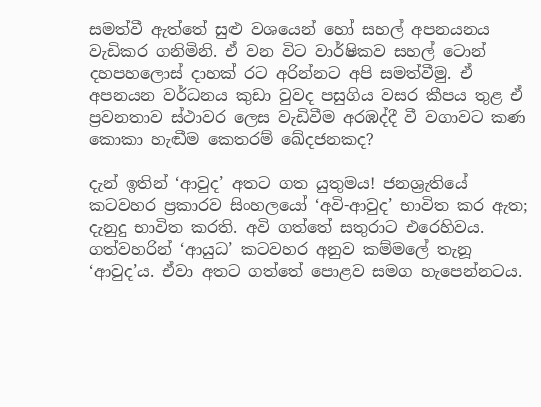සමත්වී ඇත්තේ සුළු වශයෙන් හෝ සහල් අපනයනය වැඩිකර ගනිමිනි. ඒ වන විට වාර්ෂිකව සහල් ටොන් දහපහලොස් දාහක් රට අරින්නට අපි සමත්වීමු. ඒ අපනයන වර්ධනය කුඩා වුවද පසුගිය වසර කීපය තුළ ඒ ප්‍රවනතාව ස්ථාවර ලෙස වැඩිවීම අරඹද්දී වී වගාවට කණ කොකා හැඬීම කෙතරම් ඛේදජනකද?

දැන් ඉතින් ‘ආවුද’ අතට ගත යුතුමය! ජනශ්‍රැතියේ කටවහර ප්‍රකාරව සිංහලයෝ ‘අවි-ආවුද’ භාවිත කර ඇත; දැනුදු භාවිත කරති. අවි ගත්තේ සතුරාට එරෙහිවය. ගත්වහරින් ‘ආයුධ’ කටවහර අනුව කම්මලේ තැනූ ‘ආවුද’ය. ඒවා අතට ගත්තේ පොළව සමග හැපෙන්නටය.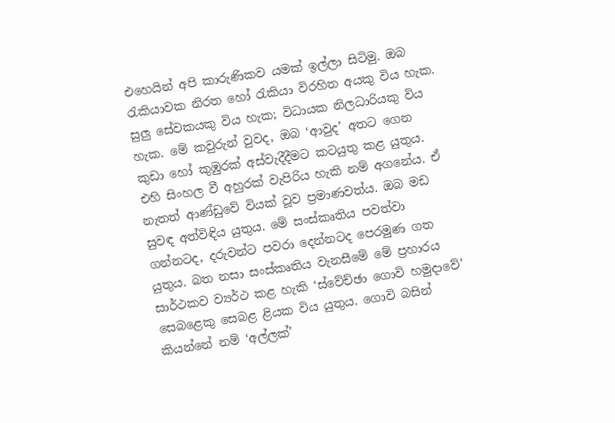එහෙයින් අපි කාරුණිකව යමක් ඉල්ලා සිටිමු. ඔබ රැකියාවක නිරත හෝ රැකියා විරහිත අයකු විය හැක. සුලු සේවකයකු විය හැක; විධායක නිලධාරියකු විය හැක. මේ කවුරුන් වුවද, ඔබ ‘ආවුද’ අතට ගෙන කුඩා හෝ කුඹුරක් අස්වැදීදීමට කටයුතු කළ යුතුය. එහි සිංහල වී අහුරක් වැපිරිය හැකි නම් අගනේය. ඒ නැතත් ආණ්ඩුවේ වියක් වූව ප්‍රමාණවත්ය. ඔබ මඩ සුවඳ අත්විඳිය යුතුය. මේ සංස්කෘතිය පවත්වා ගන්නටද, දරුවන්ට පවරා දෙන්නටද පෙරමුණ ගත යුතුය. බත නසා සංස්කෘතිය වැනසීමේ මේ ප්‍රහාරය සාර්ථකව ව්‍යර්ථ කළ හැකි ‘ස්වේච්ඡා ගොවි හමුදාවේ’ සෙබළෙකු සෙබළ ළියක විය යුතුය. ගොවි බසින් කියන්නේ නම් ‘අල්ලක්’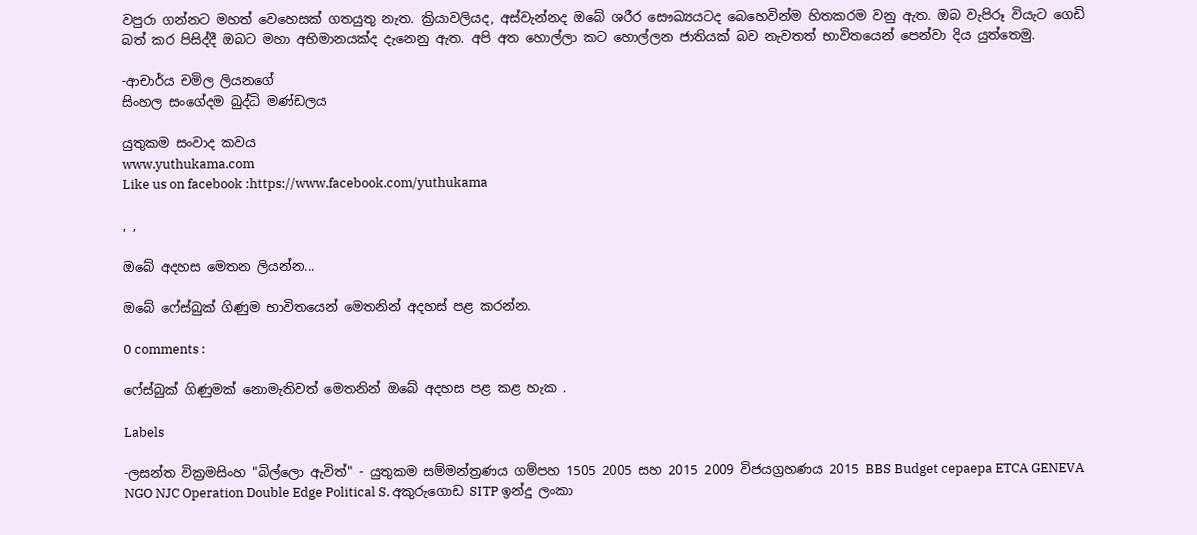වපුරා ගන්නට මහත් වෙහෙසක් ගතයුතු නැත. ක්‍රියාවලියද, අස්වැන්නද ඔබේ ශරීර සෞඛ්‍යයටද බෙහෙවින්ම හිතකරම වනු ඇත. ඔබ වැපිරූ වියැට ගෙඩි බත් කර පිසිද්දී ඔබට මහා අභිමානයක්ද දැනෙනු ඇත. අපි අත හොල්ලා කට හොල්ලන ජාතියක් බව නැවතත් භාවිතයෙන් පෙන්වා දිය යුත්තෙමු.

-ආචාර්ය චමිල ලියනගේ
සිංහල සංගේදම බුද්ධි මණ්ඩලය

යුතුකම සංවාද කවය
www.yuthukama.com
Like us on facebook :https://www.facebook.com/yuthukama

, ,

ඔබේ අදහස මෙතන ලියන්න...

ඔබේ ෆේස්බුක් ගිණුම භාවිතයෙන් මෙතනින් අදහස් පළ කරන්න.

0 comments :

ෆේස්බුක් ගිණුමක් නොමැතිවත් මෙතනින් ඔබේ අදහස පළ කළ හැක .

Labels

-ලසන්ත වික්‍රමසිංහ "බිල්ලො ඇවිත්" - යුතුකම සම්මන්ත්‍රණය ගම්පහ 1505 2005 සහ 2015 2009 විජයග්‍රහණය 2015 BBS Budget cepaepa ETCA GENEVA NGO NJC Operation Double Edge Political S. අකුරුගොඩ SITP ඉන්දු ලංකා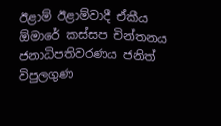ඊළාම් ඊළාම්වාදී ඒකීය ඕමාරේ කස්‌සප චින්තනය ජනාධිපතිවරණය ජනිත් විපුලගුණ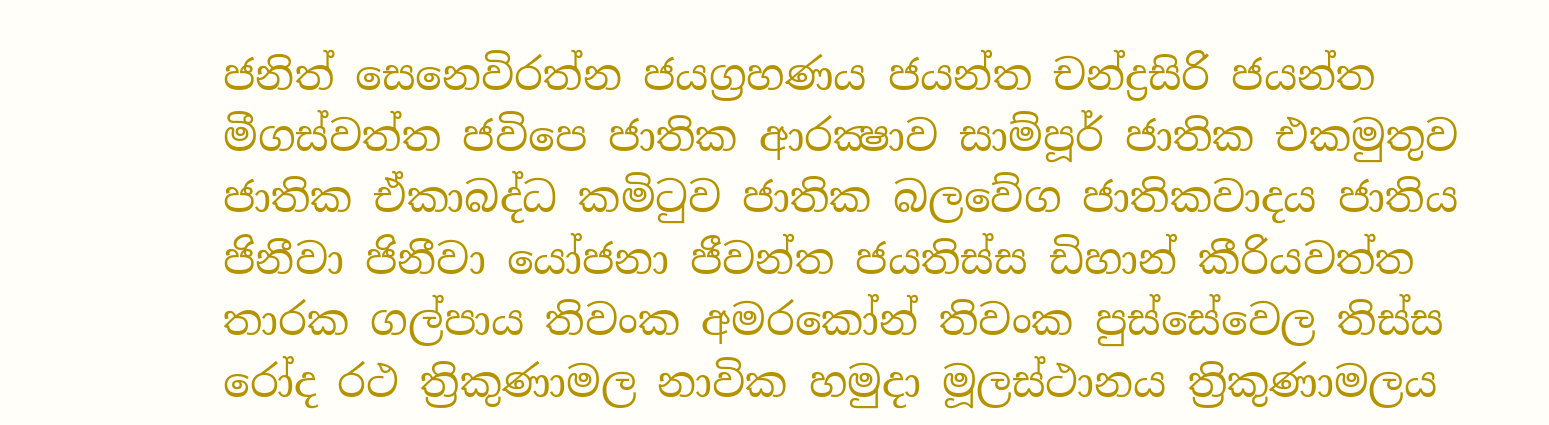ජනිත් සෙනෙවිරත්න ජයග්‍රහණය ජයන්ත චන්ද්‍රසිරි ජයන්ත මීගස්වත්ත ජවිපෙ ජාතික ආරක්‍ෂාව සාම්පූර් ජාතික එකමුතුව ජාතික ඒකාබද්ධ කමිටුව ජාතික බලවේග ජාතිකවාදය ජාතිය ජිනීවා ජිනීවා යෝජනා ජීවන්ත ජයතිස්ස ඩිහාන් කීරියවත්ත තාරක ගල්පාය තිවංක අමරකෝන් තිවංක පුස්සේවෙල තිස්‌ස රෝද රථ ත්‍රිකුණාමල නාවික හමුදා මූලස්‌ථානය ත්‍රිකුණාමලය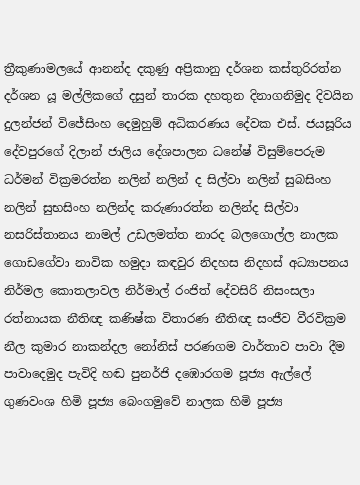ත්‍රීකුණාමලයේ ආනන්ද දකුණු අප්‍රිකානු දර්ශන කස්තුරිරත්න දර්ශන යූ මල්ලිකගේ දසුන් තාරක දහතුන දිනාගනිමුද දිවයින දුලන්ජන් විජේසිංහ දෙමුහුම් අධිකරණය දේවක එස්. ජයසූරිය දේවපුරගේ දිලාන් ජාලිය දේශපාලන ධනේෂ් විසුම්පෙරුම ධර්මන් වික්‍රමරත්න නලින් නලින් ද සිල්වා නලින් සුබසිංහ නලින් සුභසිංහ නලින්ද කරුණාරත්න නලින්ද සිල්වා නසරිස්‌තානය නාමල් උඩලමත්ත නාරද බලගොල්ල නාලක ගොඩගේවා නාවික හමුදා කඳවුර නිදහස නිදහස් අධ්‍යාපනය නිර්මල කොතලාවල නිර්මාල් රංජිත් දේවසිරි නිසංසලා රත්නායක නීතිඥ කණිෂ්ක විතාරණ නීතිඥ සංජීව වීරවික්‍රම නීල කුමාර නාකන්දල නෝනිස් පරණගම වාර්තාව පාවා දීම පාවාදෙමුද පැවිදි හඬ පුනර්ජි දඹොරගම පූජ්‍ය ඇල්ලේ ගුණවංශ හිමි පූජ්‍ය බෙංගමුවේ නාලක හිමි පූජ්‍ය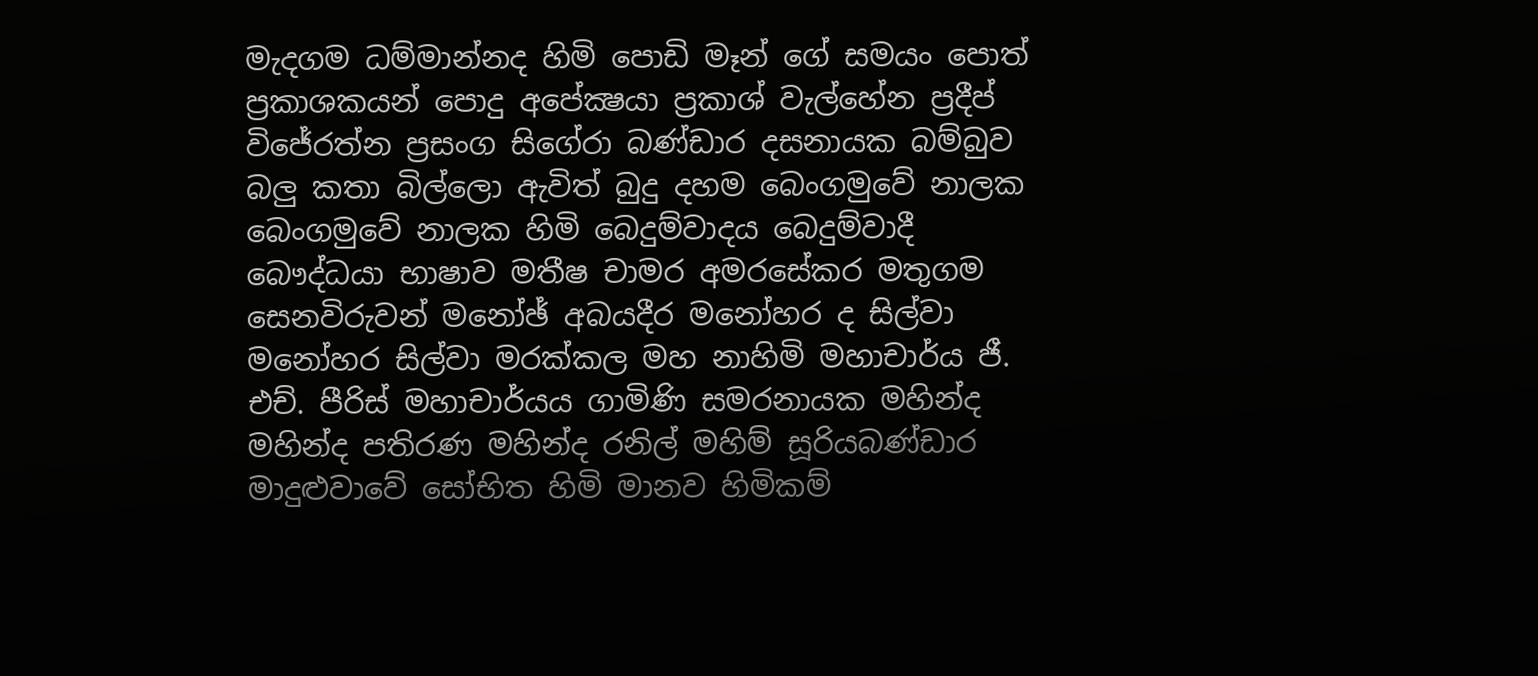මැදගම ධම්මාන්නද හිමි පොඩි මෑන් ගේ සමයං පොත් ප්‍රකාශකයන් පොදු අපේක්‍ෂයා ප්‍රකාශ් වැල්හේන ප්‍රදීප් විජේරත්න ප්‍රසංග සිගේරා බණ්ඩාර දසනායක බම්බුව බලු කතා බිල්ලො ඇවිත් බුදු දහම බෙංගමුවේ නාලක බෙංගමුවේ නාලක හිමි බෙදුම්වාදය බෙදුම්වාදී බෞද්ධයා භාෂාව මතීෂ චාමර අමරසේකර මතුගම සෙනවිරුවන් මනෝඡ් අබයදීර මනෝහර ද සිල්වා මනෝහර සිල්වා මරක්කල මහ නාහිමි මහාචාර්ය ජී. එච්. පීරිස් මහාචාර්යය ගාමිණි සමරනායක මහින්ද මහින්ද පතිරණ මහින්ද රනිල් මහිම් සූරියබණ්ඩාර මාදුළුවාවේ සෝභිත හිමි මානව හිමිකම්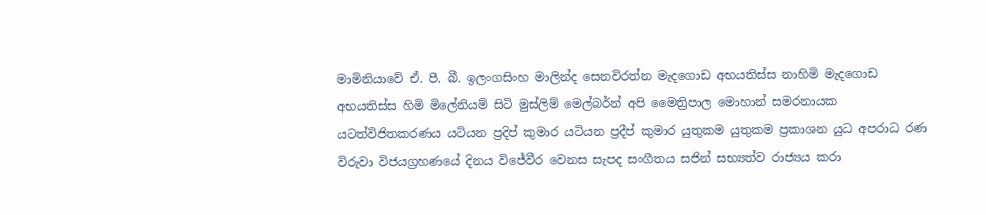මාමිනියාවේ ඒ. පී. බී. ඉලංගසිංහ මාලින්ද සෙනවිරත්න මැදගොඩ අභයතිස්ස නාහිමි මැදගොඩ අභයතිස්ස හිමි මිලේනියම් සිටි මුස්‌ලිම් මෙල්බර්න් අපි මෛත්‍රිපාල මොහාන් සමරනායක යටත්විජිතකරණය යටියන ප්‍රදිප් කුමාර යටියන ප්‍රදීප් කුමාර යුතුකම යුතුකම ප්‍රකාශන යුධ අපරාධ රණ විරුවා විජයග්‍රහණයේ දිනය විජේවීර වෙනස සැපද සංගීතය සජින් සභ්‍යත්ව රාජ්‍යය කරා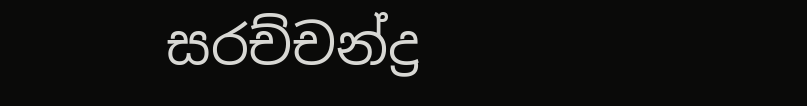සරච්චන්ද්‍ර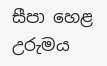සීපා හෙළ උරුමය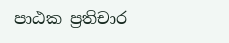පාඨක ප්‍රතිචාර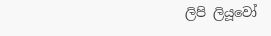ලිපි ලියූවෝ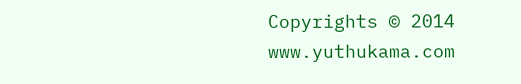Copyrights © 2014 www.yuthukama.com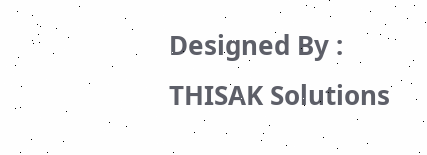Designed By : THISAK Solutions